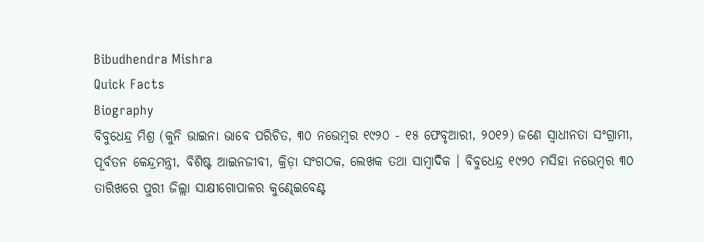Bibudhendra Mishra
Quick Facts
Biography
ବିବୁଧେନ୍ଦ୍ର ମିଶ୍ର (କୁନି ଭାଇନା ଭାବେ ପରିଚିତ, ୩୦ ନଭେମ୍ବର ୧୯୨୦ - ୧୫ ଫେବୃଆରୀ, ୨୦୧୨) ଜଣେ ସ୍ଵାଧୀନତା ସଂଗ୍ରାମୀ, ପୂର୍ବତନ କେନ୍ଦ୍ରମନ୍ତ୍ରୀ, ବିଶିଷ୍ଟ ଆଇନଜୀବୀ, କ୍ରିଡ଼ା ସଂଗଠକ, ଲେଖକ ତଥା ସାମ୍ବାଦିକ । ବିବୁଧେନ୍ଦ୍ର ୧୯୨୦ ମସିହା ନଭେମ୍ବର ୩୦ ତାରିଖରେ ପୁରୀ ଜିଲ୍ଲା ସାକ୍ଷୀଗୋପାଳର କୁଣ୍ଢେଇବେଣ୍ଟ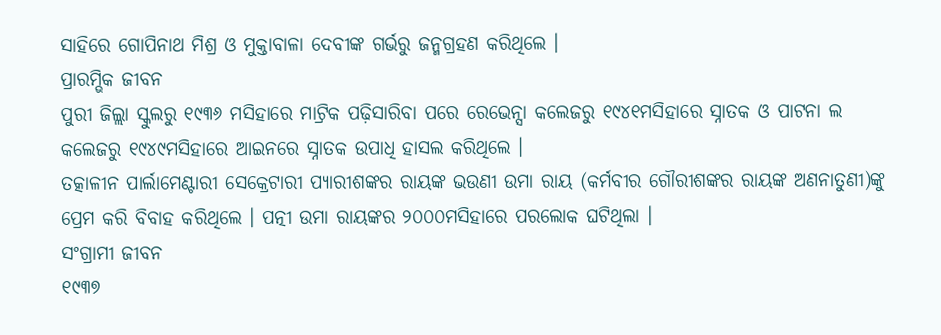ସାହିରେ ଗୋପିନାଥ ମିଶ୍ର ଓ ମୁକ୍ତାବାଳା ଦେବୀଙ୍କ ଗର୍ଭରୁ ଜନ୍ମଗ୍ରହଣ କରିଥିଲେ ।
ପ୍ରାରମ୍ଭିକ ଜୀବନ
ପୁରୀ ଜିଲ୍ଲା ସ୍କୁଲରୁ ୧୯୩୬ ମସିହାରେ ମାଟ୍ରିକ ପଢ଼ିସାରିବା ପରେ ରେଭେନ୍ସା କଲେଜରୁ ୧୯୪୧ମସିହାରେ ସ୍ନାତକ ଓ ପାଟନା ଲ କଲେଜରୁ ୧୯୪୯ମସିହାରେ ଆଇନରେ ସ୍ନାତକ ଉପାଧି ହାସଲ କରିଥିଲେ ।
ତତ୍କାଳୀନ ପାର୍ଲାମେଣ୍ଟାରୀ ସେକ୍ରେଟାରୀ ପ୍ୟାରୀଶଙ୍କର ରାୟଙ୍କ ଭଉଣୀ ଉମା ରାୟ (କର୍ମବୀର ଗୌରୀଶଙ୍କର ରାୟଙ୍କ ଅଣନାତୁଣୀ)ଙ୍କୁ ପ୍ରେମ କରି ବିବାହ କରିଥିଲେ । ପତ୍ନୀ ଉମା ରାୟଙ୍କର ୨୦୦୦ମସିହାରେ ପରଲୋକ ଘଟିଥିଲା ।
ସଂଗ୍ରାମୀ ଜୀବନ
୧୯୩୭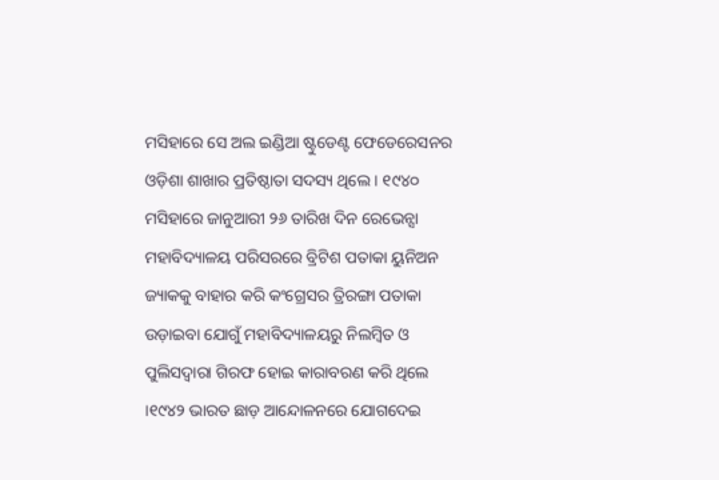ମସିହାରେ ସେ ଅଲ ଇଣ୍ଡିଆ ଷ୍ଟୁଡେଣ୍ଟ ଫେଡେରେସନର ଓଡ଼ିଶା ଶାଖାର ପ୍ରତିଷ୍ଠାତା ସଦସ୍ୟ ଥିଲେ । ୧୯୪୦ ମସିହାରେ ଜାନୁଆରୀ ୨୬ ତାରିଖ ଦିନ ରେଭେନ୍ସା ମହାବିଦ୍ୟାଳୟ ପରିସରରେ ବ୍ରିଟିଶ ପତାକା ୟୁନିଅନ ଜ୍ୟାକକୁ ବାହାର କରି କଂଗ୍ରେସର ତ୍ରିରଙ୍ଗା ପତାକା ଉଡ଼ାଇବା ଯୋଗୁଁ ମହାବିଦ୍ୟାଳୟରୁ ନିଲମ୍ବିତ ଓ ପୁଲିସଦ୍ଵାରା ଗିରଫ ହୋଇ କାରାବରଣ କରି ଥିଲେ ।୧୯୪୨ ଭାରତ ଛାଡ଼ ଆନ୍ଦୋଳନରେ ଯୋଗଦେଇ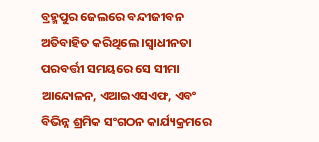ବ୍ରହ୍ମପୁର ଜେଲରେ ବନ୍ଦୀଜୀବନ ଅତିବାହିତ କରିଥିଲେ ।ସ୍ଵାଧୀନତା ପରବର୍ତ୍ତୀ ସମୟରେ ସେ ସୀମା ଆନ୍ଦୋଳନ, ଏଆଇଏସଏଫ, ଏବଂ ବିଭିନ୍ନ ଶ୍ରମିକ ସଂଗଠନ କାର୍ଯ୍ୟକ୍ରମରେ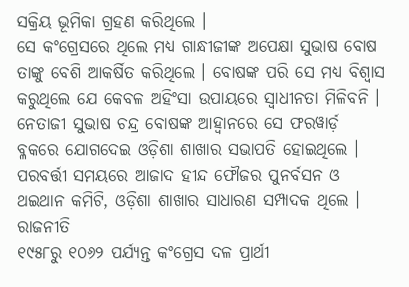ସକ୍ରିୟ ଭୂମିକା ଗ୍ରହଣ କରିଥିଲେ ।
ସେ କଂଗ୍ରେସରେ ଥିଲେ ମଧ୍ୟ ଗାନ୍ଧୀଜୀଙ୍କ ଅପେକ୍ଷା ସୁଭାଷ ବୋଷ ତାଙ୍କୁ ବେଶି ଆକର୍ଷିତ କରିଥିଲେ । ବୋଷଙ୍କ ପରି ସେ ମଧ୍ୟ ବିଶ୍ଵାସ କରୁଥିଲେ ଯେ କେବଳ ଅହିଂସା ଉପାୟରେ ସ୍ଵାଧୀନତା ମିଳିବନି । ନେତାଜୀ ସୁଭାଷ ଚନ୍ଦ୍ର ବୋଷଙ୍କ ଆହ୍ଵାନରେ ସେ ଫରୱାର୍ଡ଼ ବ୍ଳକରେ ଯୋଗଦେଇ ଓଡ଼ିଶା ଶାଖାର ସଭାପତି ହୋଇଥିଲେ । ପରବର୍ତ୍ତୀ ସମୟରେ ଆଜାଦ ହୀନ୍ଦ ଫୌଜର ପୁନର୍ବସନ ଓ ଥଇଥାନ କମିଟି, ଓଡ଼ିଶା ଶାଖାର ସାଧାରଣ ସମ୍ପାଦକ ଥିଲେ ।
ରାଜନୀତି
୧୯୫୮ରୁ ୧୦୬୨ ପର୍ଯ୍ୟନ୍ତ କଂଗ୍ରେସ ଦଳ ପ୍ରାର୍ଥୀ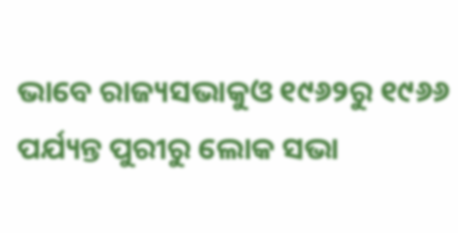ଭାବେ ରାଜ୍ୟସଭାକୁଓ ୧୯୬୨ରୁ ୧୯୬୬ ପର୍ଯ୍ୟନ୍ତ ପୁରୀରୁ ଲୋକ ସଭା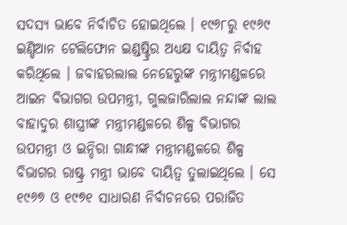ସଦସ୍ୟ ଭାବେ ନିର୍ବାଚିତ ହୋଇଥିଲେ । ୧୯୬୮ରୁ ୧୯୬୯ ଇଣ୍ଡିଆନ ଟେଲିଫୋନ ଇଣ୍ଡଷ୍ଟ୍ରିର ଅଧ୍ୟକ୍ଷ ଦାୟିତ୍ଵ ନିର୍ବାହ କରିଥିଲେ । ଜବାହରଲାଲ ନେହେରୁଙ୍କ ମନ୍ତ୍ରୀମଣ୍ଡଳରେ ଆଇନ ବିଭାଗର ଉପମନ୍ତ୍ରୀ, ଗୁଲଜାରିଲାଲ ନନ୍ଦାଙ୍କ ଲାଲ ବାହାଦୁର ଶାସ୍ତ୍ରୀଙ୍କ ମନ୍ତ୍ରୀମଣ୍ଡଳରେ ଶିଳ୍ପ ବିଭାଗର ଉପମନ୍ତ୍ରୀ ଓ ଇନ୍ଦିରା ଗାନ୍ଧୀଙ୍କ ମନ୍ତ୍ରୀମଣ୍ଡଳରେ ଶିଳ୍ପ ବିଭାଗର ରାଷ୍ଟ୍ର ମନ୍ତ୍ରୀ ଭାବେ ଦାୟିତ୍ଵ ତୁଲାଇଥିଲେ । ସେ ୧୯୬୭ ଓ ୧୯୭୧ ସାଧାରଣ ନିର୍ବାଚନରେ ପରାଜିତ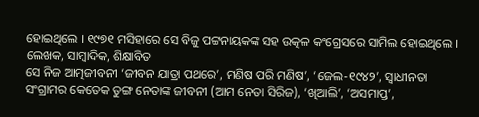ହୋଇଥିଲେ । ୧୯୭୧ ମସିହାରେ ସେ ବିଜୁ ପଟ୍ଟନାୟକଙ୍କ ସହ ଉତ୍କଳ କଂଗ୍ରେସରେ ସାମିଲ ହୋଇଥିଲେ ।
ଲେଖକ, ସାମ୍ବାଦିକ, ଶିକ୍ଷାବିତ
ସେ ନିଜ ଆତ୍ମଜୀବନୀ ‘ଜୀବନ ଯାତ୍ରା ପଥରେ’, ମଣିଷ ପରି ମଣିଷ’, ‘ଜେଲ-୧୯୪୨’, ସ୍ଵାଧୀନତା ସଂଗ୍ରାମର କେତେକ ତୁଙ୍ଗ ନେତାଙ୍କ ଜୀବନୀ (ଆମ ନେତା ସିରିଜ), ‘ଖିଆଲି’, ‘ଅସମାପ୍ତ’,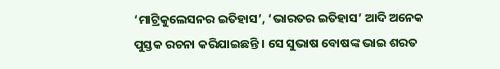‘ମାଟ୍ରିକୁଲେସନର ଇତିହାସ’, ‘ଭାରତର ଇତିହାସ’ ଆଦି ଅନେକ ପୁସ୍ତକ ରଚନା କରିଯାଇଛନ୍ତି । ସେ ସୁଭାଷ ବୋଷଙ୍କ ଭାଇ ଶରତ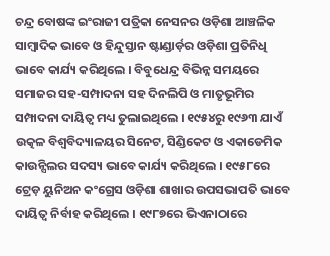ଚନ୍ଦ୍ର ବୋଷଙ୍କ ଇଂରାଜୀ ପତ୍ରିକା ନେସନର ଓଡ଼ିଶା ଆଞ୍ଚଳିକ ସାମ୍ବାଦିକ ଭାବେ ଓ ହିନ୍ଦୁସ୍ତାନ ଷ୍ଟାଣ୍ଡାର୍ଡ଼ର ଓଡ଼ିଶା ପ୍ରତିନିଧି ଭାବେ କାର୍ଯ୍ୟ କରିଥିଲେ । ବିବୁଧେନ୍ଦ୍ର ବିଭିନ୍ନ ସମୟରେ ସମାଜର ସହ-ସମ୍ପାଦନା ସହ ଦିନଲିପି ଓ ମାତୃଭୂମିର ସମ୍ପାଦନା ଦାୟିତ୍ଵ ମଧ୍ୟ ତୁଲାଇଥିଲେ । ୧୯୫୪ରୁ ୧୯୬୩ ଯାଏଁ ଉତ୍କଳ ବିଶ୍ଵବିଦ୍ୟାଳୟର ସିନେଟ, ସିଣ୍ଡିକେଟ ଓ ଏକାଡେମିକ କାଉନ୍ସିଲର ସଦସ୍ୟ ଭାବେ କାର୍ଯ୍ୟ କରିଥିଲେ । ୧୯୫୮ରେ ଟ୍ରେଡ଼ ୟୁନିଅନ କଂଗ୍ରେସ ଓଡ଼ିଶା ଶାଖାର ଉପସଭାପତି ଭାବେ ଦାୟିତ୍ଵ ନିର୍ବାହ କରିଥିଲେ । ୧୯୮୭ରେ ଭିଏନାଠାରେ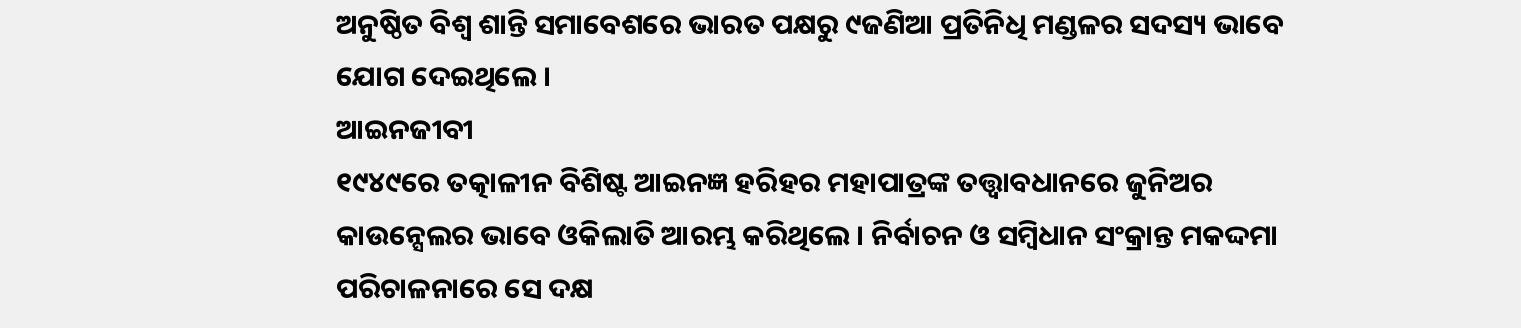ଅନୁଷ୍ଠିତ ବିଶ୍ଵ ଶାନ୍ତି ସମାବେଶରେ ଭାରତ ପକ୍ଷରୁ ୯ଜଣିଆ ପ୍ରତିନିଧି ମଣ୍ଡଳର ସଦସ୍ୟ ଭାବେ ଯୋଗ ଦେଇଥିଲେ ।
ଆଇନଜୀବୀ
୧୯୪୯ରେ ତତ୍କାଳୀନ ବିଶିଷ୍ଟ ଆଇନଜ୍ଞ ହରିହର ମହାପାତ୍ରଙ୍କ ତତ୍ତ୍ଵାବଧାନରେ ଜୁନିଅର କାଉନ୍ସେଲର ଭାବେ ଓକିଲାତି ଆରମ୍ଭ କରିଥିଲେ । ନିର୍ବାଚନ ଓ ସମ୍ବିଧାନ ସଂକ୍ରାନ୍ତ ମକଦ୍ଦମା ପରିଚାଳନାରେ ସେ ଦକ୍ଷ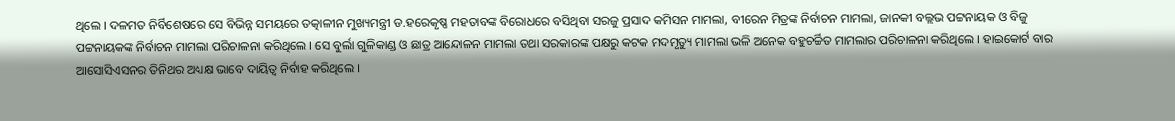ଥିଲେ । ଦଳମତ ନିର୍ବିଶେଷରେ ସେ ବିଭିନ୍ନ ସମୟରେ ତତ୍କାଳୀନ ମୁଖ୍ୟମନ୍ତ୍ରୀ ଡ.ହରେକୃଷ୍ଣ ମହତାବଙ୍କ ବିରୋଧରେ ବସିଥିବା ସରଜୁ ପ୍ରସାଦ କମିସନ ମାମଲା, ବୀରେନ ମିତ୍ରଙ୍କ ନିର୍ବାଚନ ମାମଲା, ଜାନକୀ ବଲ୍ଲଭ ପଟ୍ଟନାୟକ ଓ ବିଜୁ ପଟ୍ଟନାୟକଙ୍କ ନିର୍ବାଚନ ମାମଲା ପରିଚାଳନା କରିଥିଲେ । ସେ ବୁର୍ଲା ଗୁଳିକାଣ୍ଡ ଓ ଛାତ୍ର ଆନ୍ଦୋଳନ ମାମଲା ତଥା ସରକାରଙ୍କ ପକ୍ଷରୁ କଟକ ମଦମୃତ୍ୟୁ ମାମଲା ଭଳି ଅନେକ ବହୁଚର୍ଚ୍ଚିତ ମାମଲାର ପରିଚାଳନା କରିଥିଲେ । ହାଇକୋର୍ଟ ବାର ଆସୋସିଏସନର ତିନିଥର ଅଧ୍ୟକ୍ଷ ଭାବେ ଦାୟିତ୍ଵ ନିର୍ବାହ କରିଥିଲେ ।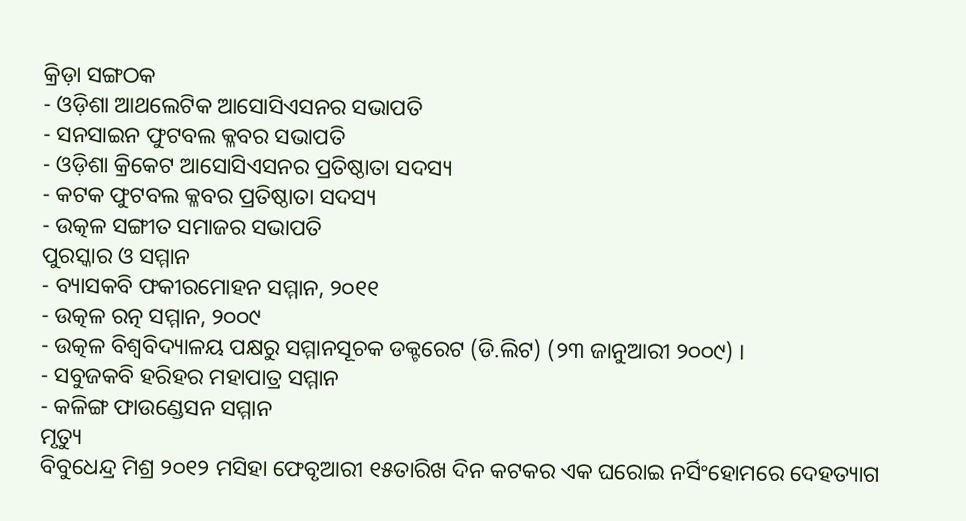କ୍ରିଡ଼ା ସଙ୍ଗଠକ
- ଓଡ଼ିଶା ଆଥଲେଟିକ ଆସୋସିଏସନର ସଭାପତି
- ସନସାଇନ ଫୁଟବଲ କ୍ଳବର ସଭାପତି
- ଓଡ଼ିଶା କ୍ରିକେଟ ଆସୋସିଏସନର ପ୍ରତିଷ୍ଠାତା ସଦସ୍ୟ
- କଟକ ଫୁଟବଲ କ୍ଳବର ପ୍ରତିଷ୍ଠାତା ସଦସ୍ୟ
- ଉତ୍କଳ ସଙ୍ଗୀତ ସମାଜର ସଭାପତି
ପୁରସ୍କାର ଓ ସମ୍ମାନ
- ବ୍ୟାସକବି ଫକୀରମୋହନ ସମ୍ମାନ, ୨୦୧୧
- ଉତ୍କଳ ରତ୍ନ ସମ୍ମାନ, ୨୦୦୯
- ଉତ୍କଳ ବିଶ୍ଵବିଦ୍ୟାଳୟ ପକ୍ଷରୁ ସମ୍ମାନସୂଚକ ଡକ୍ଟରେଟ (ଡି.ଲିଟ) (୨୩ ଜାନୁଆରୀ ୨୦୦୯) ।
- ସବୁଜକବି ହରିହର ମହାପାତ୍ର ସମ୍ମାନ
- କଳିଙ୍ଗ ଫାଉଣ୍ଡେସନ ସମ୍ମାନ
ମୃତ୍ୟୁ
ବିବୁଧେନ୍ଦ୍ର ମିଶ୍ର ୨୦୧୨ ମସିହା ଫେବୃଆରୀ ୧୫ତାରିଖ ଦିନ କଟକର ଏକ ଘରୋଇ ନର୍ସିଂହୋମରେ ଦେହତ୍ୟାଗ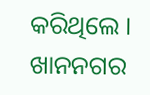କରିଥିଲେ । ଖାନନଗର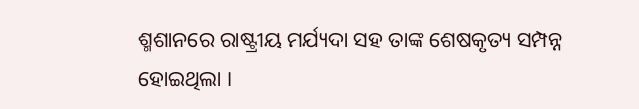ଶ୍ମଶାନରେ ରାଷ୍ଟ୍ରୀୟ ମର୍ଯ୍ୟଦା ସହ ତାଙ୍କ ଶେଷକୃତ୍ୟ ସମ୍ପନ୍ନ ହୋଇଥିଲା ।